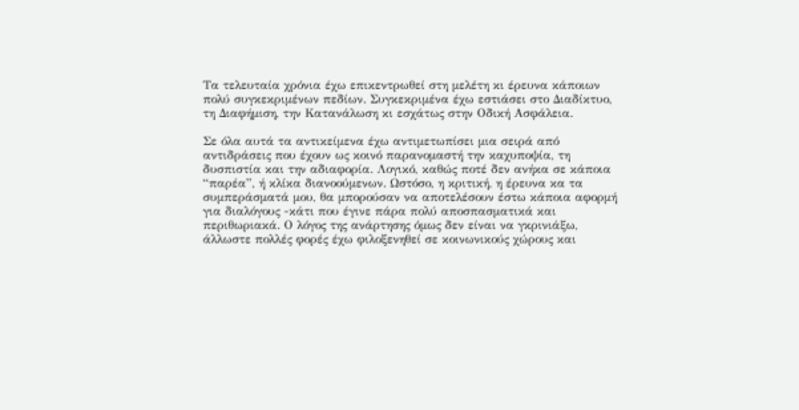Τα τελευταία χρόνια έχω επικεντρωθεί στη μελέτη κι έρευνα κάποιων πολύ συγκεκριμένων πεδίων. Συγκεκριμένα έχω εστιάσει στο Διαδίκτυο, τη Διαφήμιση, την Κατανάλωση κι εσχάτως στην Οδική Ασφάλεια.

Σε όλα αυτά τα αντικείμενα έχω αντιμετωπίσει μια σειρά από αντιδράσεις που έχουν ως κοινό παρανομαστή την καχυποψία, τη δυσπιστία και την αδιαφορία. Λογικό, καθώς ποτέ δεν ανήκα σε κάποια “παρέα”, ή κλίκα διανοούμενων. Ωστόσο, η κριτική, η έρευνα κα τα συμπεράσματά μου, θα μπορούσαν να αποτελέσουν έστω κάποια αφορμή για διαλόγους -κάτι που έγινε πάρα πολύ αποσπασματικά και περιθωριακά. Ο λόγος της ανάρτησης όμως δεν είναι να γκρινιάξω, άλλωστε πολλές φορές έχω φιλοξενηθεί σε κοινωνικούς χώρους και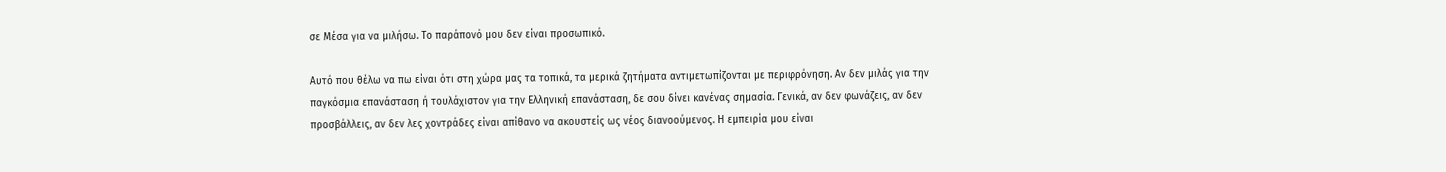σε Μέσα για να μιλήσω. Το παράπονό μου δεν είναι προσωπικό.

Αυτό που θέλω να πω είναι ότι στη χώρα μας τα τοπικά, τα μερικά ζητήματα αντιμετωπίζονται με περιφρόνηση. Αν δεν μιλάς για την παγκόσμια επανάσταση ή τουλάχιστον για την Ελληνική επανάσταση, δε σου δίνει κανένας σημασία. Γενικά, αν δεν φωνάζεις, αν δεν προσβάλλεις, αν δεν λες χοντράδες είναι απίθανο να ακουστείς ως νέος διανοούμενος. Η εμπειρία μου είναι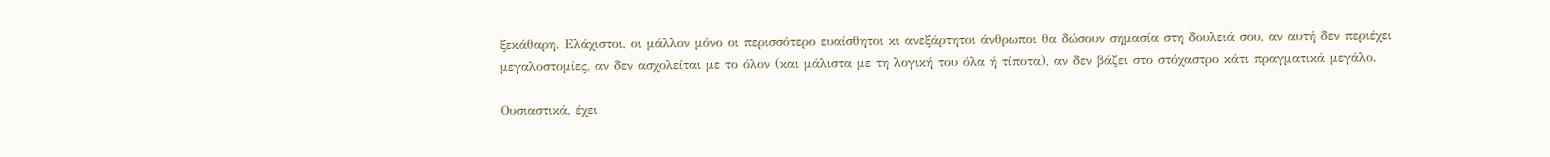ξεκάθαρη. Ελάχιστοι, οι μάλλον μόνο οι περισσότερο ευαίσθητοι κι ανεξάρτητοι άνθρωποι θα δώσουν σημασία στη δουλειά σου, αν αυτή δεν περιέχει μεγαλοστομίες, αν δεν ασχολείται με το όλον (και μάλιστα με τη λογική του όλα ή τίποτα), αν δεν βάζει στο στόχαστρο κάτι πραγματικά μεγάλο.

Ουσιαστικά, έχει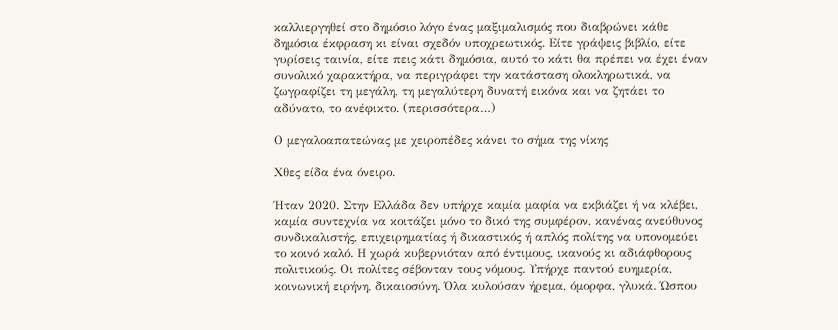καλλιεργηθεί στο δημόσιο λόγο ένας μαξιμαλισμός που διαβρώνει κάθε δημόσια έκφραση κι είναι σχεδόν υποχρεωτικός. Είτε γράψεις βιβλίο, είτε γυρίσεις ταινία, είτε πεις κάτι δημόσια, αυτό το κάτι θα πρέπει να έχει έναν συνολικό χαρακτήρα, να περιγράφει την κατάσταση ολοκληρωτικά, να ζωγραφίζει τη μεγάλη, τη μεγαλύτερη δυνατή εικόνα και να ζητάει το αδύνατο, το ανέφικτο. (περισσότερα…)

Ο μεγαλοαπατεώνας με χειροπέδες κάνει το σήμα της νίκης

Χθες είδα ένα όνειρο.

Ήταν 2020. Στην Ελλάδα δεν υπήρχε καμία μαφία να εκβιάζει ή να κλέβει, καμία συντεχνία να κοιτάζει μόνο το δικό της συμφέρον, κανένας ανεύθυνος συνδικαλιστής, επιχειρηματίας ή δικαστικός ή απλός πολίτης να υπονομεύει το κοινό καλό. Η χωρά κυβερνιόταν από έντιμους, ικανούς κι αδιάφθορους πολιτικούς. Οι πολίτες σέβονταν τους νόμους. Υπήρχε παντού ευημερία, κοινωνική ειρήνη, δικαιοσύνη. Όλα κυλούσαν ήρεμα, όμορφα, γλυκά. Ώσπου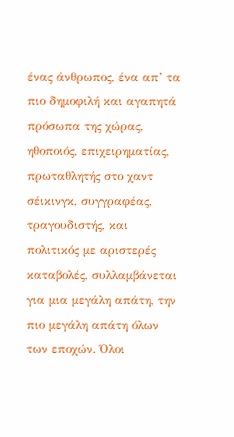ένας άνθρωπος, ένα απ’ τα πιο δημοφιλή και αγαπητά πρόσωπα της χώρας, ηθοποιός, επιχειρηματίας, πρωταθλητής στο χαντ σέικινγκ, συγγραφέας, τραγουδιστής, και πολιτικός με αριστερές καταβολές, συλλαμβάνεται για μια μεγάλη απάτη, την πιο μεγάλη απάτη όλων των εποχών. Όλοι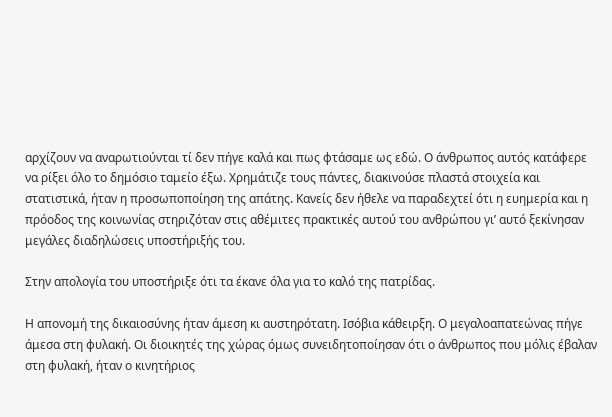αρχίζουν να αναρωτιούνται τί δεν πήγε καλά και πως φτάσαμε ως εδώ. Ο άνθρωπος αυτός κατάφερε να ρίξει όλο το δημόσιο ταμείο έξω. Χρημάτιζε τους πάντες, διακινούσε πλαστά στοιχεία και στατιστικά, ήταν η προσωποποίηση της απάτης. Κανείς δεν ήθελε να παραδεχτεί ότι η ευημερία και η πρόοδος της κοινωνίας στηριζόταν στις αθέμιτες πρακτικές αυτού του ανθρώπου γι’ αυτό ξεκίνησαν μεγάλες διαδηλώσεις υποστήριξής του.

Στην απολογία του υποστήριξε ότι τα έκανε όλα για το καλό της πατρίδας.

Η απονομή της δικαιοσύνης ήταν άμεση κι αυστηρότατη. Ισόβια κάθειρξη. Ο μεγαλοαπατεώνας πήγε άμεσα στη φυλακή. Οι διοικητές της χώρας όμως συνειδητοποίησαν ότι ο άνθρωπος που μόλις έβαλαν στη φυλακή, ήταν ο κινητήριος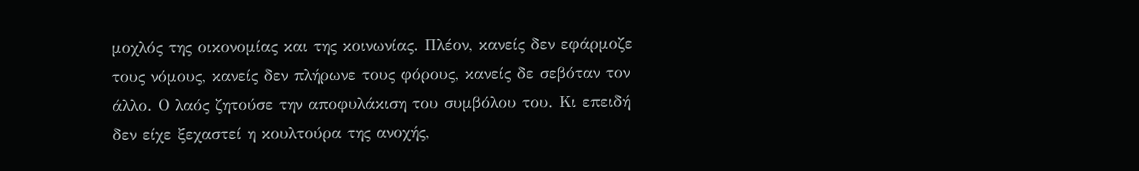μοχλός της οικονομίας και της κοινωνίας. Πλέον, κανείς δεν εφάρμοζε τους νόμους, κανείς δεν πλήρωνε τους φόρους, κανείς δε σεβόταν τον άλλο. Ο λαός ζητούσε την αποφυλάκιση του συμβόλου του. Κι επειδή δεν είχε ξεχαστεί η κουλτούρα της ανοχής,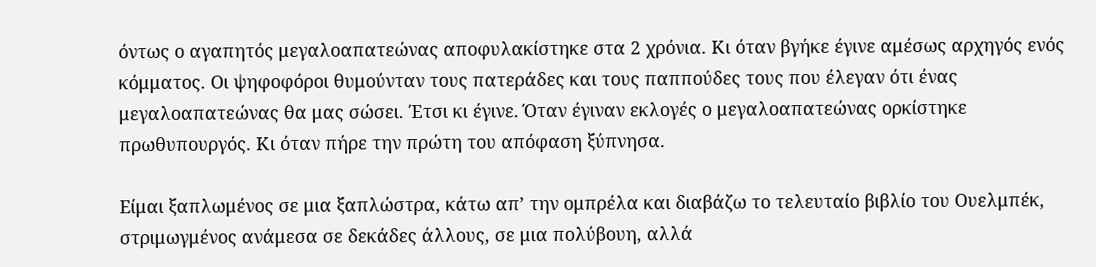όντως ο αγαπητός μεγαλοαπατεώνας αποφυλακίστηκε στα 2 χρόνια. Κι όταν βγήκε έγινε αμέσως αρχηγός ενός κόμματος. Οι ψηφοφόροι θυμούνταν τους πατεράδες και τους παππούδες τους που έλεγαν ότι ένας μεγαλοαπατεώνας θα μας σώσει. Έτσι κι έγινε. Όταν έγιναν εκλογές ο μεγαλοαπατεώνας ορκίστηκε πρωθυπουργός. Κι όταν πήρε την πρώτη του απόφαση ξύπνησα.

Είμαι ξαπλωμένος σε μια ξαπλώστρα, κάτω απ’ την ομπρέλα και διαβάζω το τελευταίο βιβλίο του Ουελμπέκ, στριμωγμένος ανάμεσα σε δεκάδες άλλους, σε μια πολύβουη, αλλά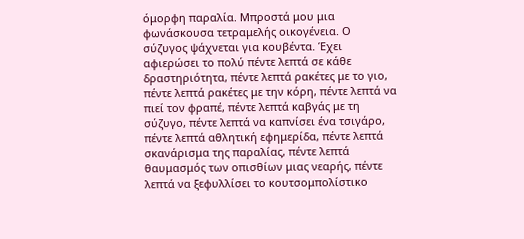όμορφη παραλία. Μπροστά μου μια φωνάσκουσα τετραμελής οικογένεια. Ο σύζυγος ψάχνεται για κουβέντα. Έχει αφιερώσει το πολύ πέντε λεπτά σε κάθε δραστηριότητα, πέντε λεπτά ρακέτες με το γιο, πέντε λεπτά ρακέτες με την κόρη, πέντε λεπτά να πιεί τον φραπέ, πέντε λεπτά καβγάς με τη σύζυγο, πέντε λεπτά να καπνίσει ένα τσιγάρο, πέντε λεπτά αθλητική εφημερίδα, πέντε λεπτά σκανάρισμα της παραλίας, πέντε λεπτά θαυμασμός των οπισθίων μιας νεαρής, πέντε λεπτά να ξεφυλλίσει το κουτσομπολίστικο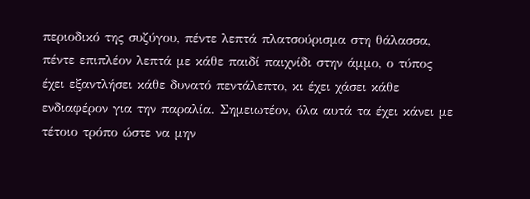περιοδικό της συζύγου, πέντε λεπτά πλατσούρισμα στη θάλασσα, πέντε επιπλέον λεπτά με κάθε παιδί παιχνίδι στην άμμο, ο τύπος έχει εξαντλήσει κάθε δυνατό πεντάλεπτο, κι έχει χάσει κάθε ενδιαφέρον για την παραλία. Σημειωτέον, όλα αυτά τα έχει κάνει με τέτοιο τρόπο ώστε να μην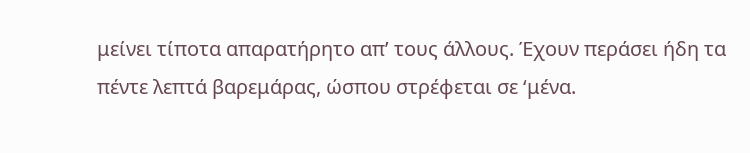μείνει τίποτα απαρατήρητο απ’ τους άλλους. Έχουν περάσει ήδη τα πέντε λεπτά βαρεμάρας, ώσπου στρέφεται σε ‘μένα.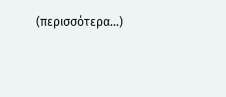(περισσότερα…)